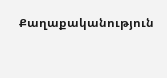Քաղաքականություն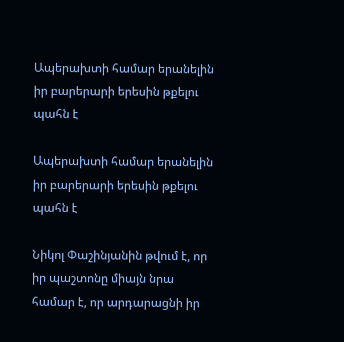Ապերախտի համար երանելին իր բարերարի երեսին թքելու պահն է

Ապերախտի համար երանելին իր բարերարի երեսին թքելու պահն է

Նիկոլ Փաշինյանին թվում է, որ իր պաշտոնը միայն նրա համար է, որ արդարացնի իր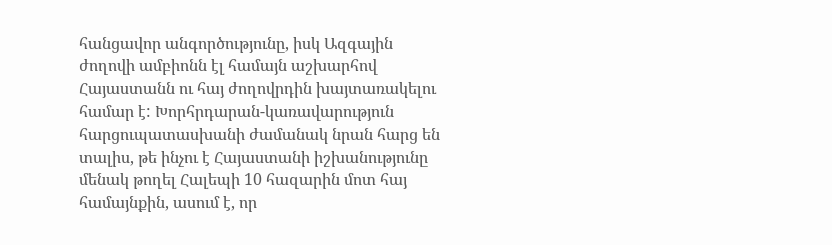հանցավոր անգործությունը, իսկ Ազգային ժողովի ամբիոնն էլ համայն աշխարհով Հայաստանն ու հայ ժողովրդին խայտառակելու համար է: Խորհրդարան-կառավարություն հարցուպատասխանի ժամանակ նրան հարց են տալիս, թե ինչու է Հայաստանի իշխանությունը մենակ թողել Հալեպի 10 հազարին մոտ հայ համայնքին, ասում է, որ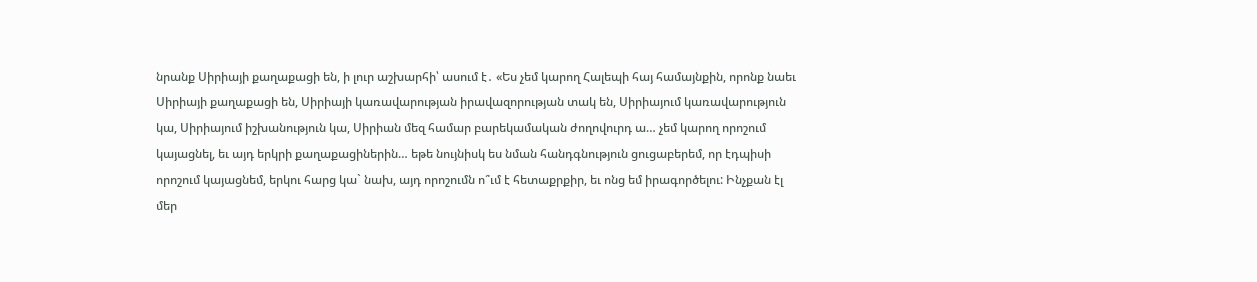նրանք Սիրիայի քաղաքացի են, ի լուր աշխարհի՝ ասում է․ «Ես չեմ կարող Հալեպի հայ համայնքին, որոնք նաեւ Սիրիայի քաղաքացի են, Սիրիայի կառավարության իրավազորության տակ են, Սիրիայում կառավարություն կա, Սիրիայում իշխանություն կա, Սիրիան մեզ համար բարեկամական ժողովուրդ ա… չեմ կարող որոշում կայացնել, եւ այդ երկրի քաղաքացիներին… եթե նույնիսկ ես նման հանդգնություն ցուցաբերեմ, որ էդպիսի որոշում կայացնեմ, երկու հարց կա` նախ, այդ որոշումն ո՞ւմ է հետաքրքիր, եւ ոնց եմ իրագործելու: Ինչքան էլ մեր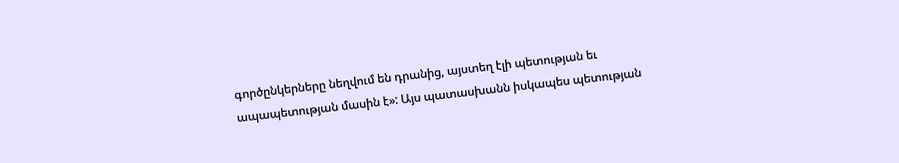գործընկերները նեղվում են դրանից, այստեղ էլի պետության եւ ապապետության մասին է»: Այս պատասխանն իսկապես պետության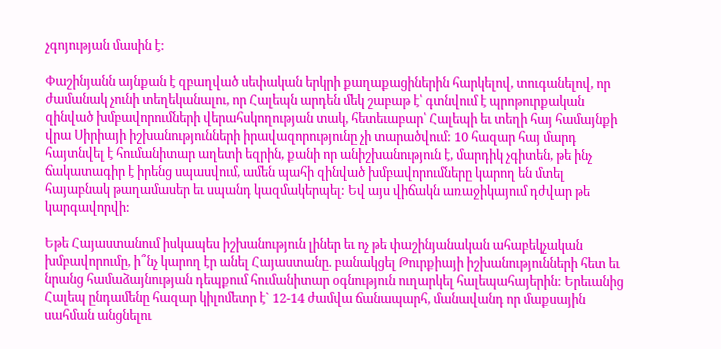չգոյության մասին է:

Փաշինյանն այնքան է զբաղված սեփական երկրի քաղաքացիներին հարկելով, տուգանելով, որ ժամանակ չունի տեղեկանալու, որ Հալեպն արդեն մեկ շաբաթ է՝ գտնվում է պրոթուրքական զինված խմբավորումների վերահսկողության տակ, հետեւաբար՝ Հալեպի եւ տեղի հայ համայնքի վրա Սիրիայի իշխանությունների իրավազորությունը չի տարածվում: 10 հազար հայ մարդ հայտնվել է հումանիտար աղետի եզրին, քանի որ անիշխանություն է, մարդիկ չգիտեն, թե ինչ ճակատագիր է իրենց սպասվում, ամեն պահի զինված խմբավորումները կարող են մտել հայաբնակ թաղամասեր եւ սպանդ կազմակերպել: Եվ այս վիճակն առաջիկայում դժվար թե կարգավորվի:

Եթե Հայաստանում իսկապես իշխանություն լիներ եւ ոչ թե փաշինյանական ահաբեկչական խմբավորումը, ի՞նչ կարող էր անել Հայաստանը. բանակցել Թուրքիայի իշխանությունների հետ եւ նրանց համաձայնության դեպքում հումանիտար օգնություն ուղարկել հալեպահայերին: Երեւանից Հալեպ ընդամենը հազար կիլոմետր է` 12-14 ժամվա ճանապարհ, մանավանդ որ մաքսային սահման անցնելու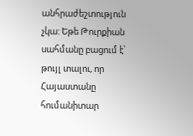անհրաժեշտություն չկա: Եթե Թուրքիան սահմանը բացում է՝ թույլ տալու, որ Հայաստանը հումանիտար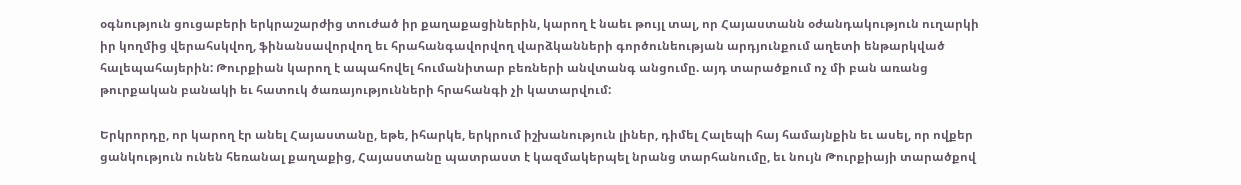օգնություն ցուցաբերի երկրաշարժից տուժած իր քաղաքացիներին, կարող է նաեւ թույլ տալ, որ Հայաստանն օժանդակություն ուղարկի իր կողմից վերահսկվող, ֆինանսավորվող եւ հրահանգավորվող վարձկանների գործունեության արդյունքում աղետի ենթարկված հալեպահայերին: Թուրքիան կարող է ապահովել հումանիտար բեռների անվտանգ անցումը. այդ տարածքում ոչ մի բան առանց թուրքական բանակի եւ հատուկ ծառայությունների հրահանգի չի կատարվում:

Երկրորդը, որ կարող էր անել Հայաստանը, եթե, իհարկե, երկրում իշխանություն լիներ, դիմել Հալեպի հայ համայնքին եւ ասել, որ ովքեր ցանկություն ունեն հեռանալ քաղաքից, Հայաստանը պատրաստ է կազմակերպել նրանց տարհանումը, եւ նույն Թուրքիայի տարածքով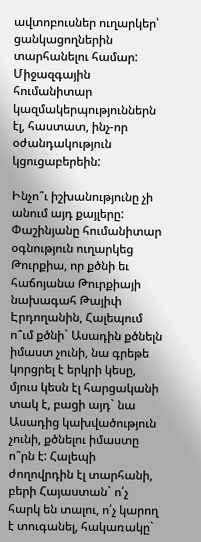ավտոբուսներ ուղարկեր՝ ցանկացողներին տարհանելու համար: Միջազգային հումանիտար կազմակերպություններն էլ, հաստատ, ինչ-որ օժանդակություն կցուցաբերեին:

Ինչո՞ւ իշխանությունը չի անում այդ քայլերը: Փաշինյանը հումանիտար օգնություն ուղարկեց Թուրքիա, որ քծնի եւ հաճոյանա Թուրքիայի նախագահ Թայիփ Էրդողանին, Հալեպում ո՞ւմ քծնի` Ասադին քծնելն իմաստ չունի, նա գրեթե կորցրել է երկրի կեսը, մյուս կեսն էլ հարցականի տակ է, բացի այդ` նա Ասադից կախվածություն չունի, քծնելու իմաստը ո՞րն է: Հալեպի ժողովրդին էլ տարհանի, բերի Հայաստան` ո՛չ հարկ են տալու, ո՛չ կարող է տուգանել, հակառակը`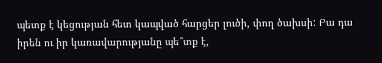պետք է կեցության հետ կապված հարցեր լուծի, փող ծախսի: Բա դա իրեն ու իր կառավարությանը պե՞տք է,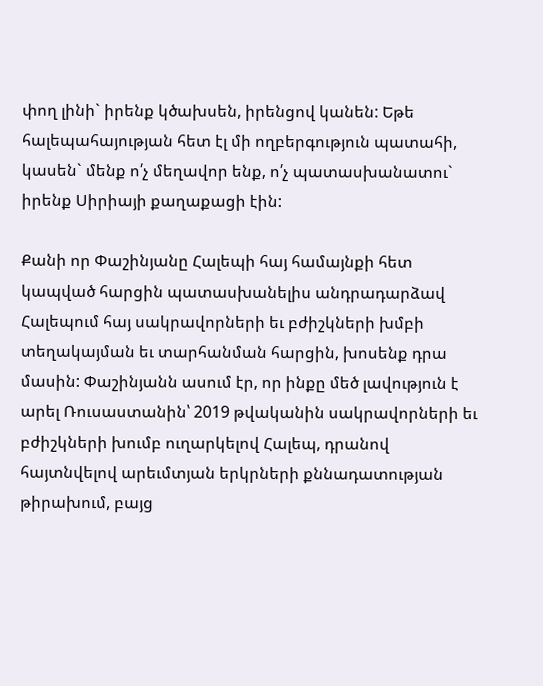փող լինի` իրենք կծախսեն, իրենցով կանեն: Եթե հալեպահայության հետ էլ մի ողբերգություն պատահի, կասեն` մենք ո՛չ մեղավոր ենք, ո՛չ պատասխանատու` իրենք Սիրիայի քաղաքացի էին:

Քանի որ Փաշինյանը Հալեպի հայ համայնքի հետ կապված հարցին պատասխանելիս անդրադարձավ Հալեպում հայ սակրավորների եւ բժիշկների խմբի տեղակայման եւ տարհանման հարցին, խոսենք դրա մասին: Փաշինյանն ասում էր, որ ինքը մեծ լավություն է արել Ռուսաստանին՝ 2019 թվականին սակրավորների եւ բժիշկների խումբ ուղարկելով Հալեպ, դրանով հայտնվելով արեւմտյան երկրների քննադատության թիրախում, բայց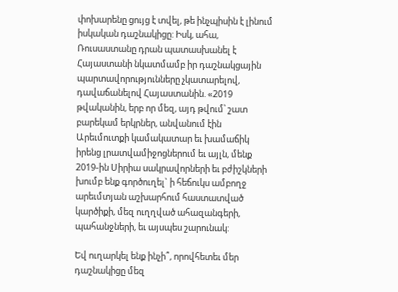փոխարենը ցույց է տվել, թե ինչպիսին է լինում իսկական դաշնակիցը: Իսկ, ահա, Ռուսաստանը դրան պատասխանել է Հայաստանի նկատմամբ իր դաշնակցային պարտավորությունները չկատարելով, դավաճանելով Հայաստանին. «2019 թվականին, երբ որ մեզ, այդ թվում՝ շատ բարեկամ երկրներ, անվանում էին Արեւմուտքի կամակատար եւ խամաճիկ իրենց լրատվամիջոցներում եւ այլն, մենք 2019-ին Սիրիա սակրավորների եւ բժիշկների խումբ ենք գործուղել` ի հեճուկս ամբողջ արեւմտյան աշխարհում հաստատված կարծիքի, մեզ ուղղված ահազանգերի, պահանջների, եւ այսպես շարունակ:

Եվ ուղարկել ենք ինչի՞, որովհետեւ մեր դաշնակիցը մեզ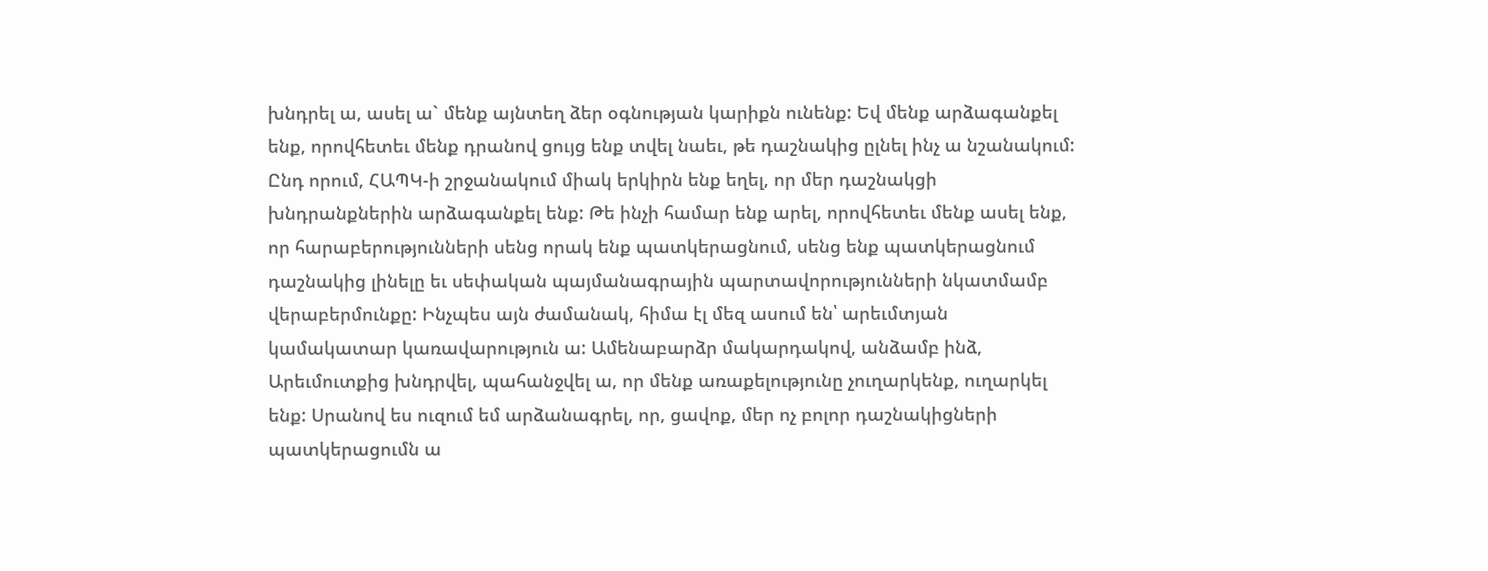խնդրել ա, ասել ա` մենք այնտեղ ձեր օգնության կարիքն ունենք: Եվ մենք արձագանքել ենք, որովհետեւ մենք դրանով ցույց ենք տվել նաեւ, թե դաշնակից ըլնել ինչ ա նշանակում: Ընդ որում, ՀԱՊԿ-ի շրջանակում միակ երկիրն ենք եղել, որ մեր դաշնակցի խնդրանքներին արձագանքել ենք: Թե ինչի համար ենք արել, որովհետեւ մենք ասել ենք, որ հարաբերությունների սենց որակ ենք պատկերացնում, սենց ենք պատկերացնում դաշնակից լինելը եւ սեփական պայմանագրային պարտավորությունների նկատմամբ վերաբերմունքը: Ինչպես այն ժամանակ, հիմա էլ մեզ ասում են՝ արեւմտյան կամակատար կառավարություն ա: Ամենաբարձր մակարդակով, անձամբ ինձ, Արեւմուտքից խնդրվել, պահանջվել ա, որ մենք առաքելությունը չուղարկենք, ուղարկել ենք: Սրանով ես ուզում եմ արձանագրել, որ, ցավոք, մեր ոչ բոլոր դաշնակիցների պատկերացումն ա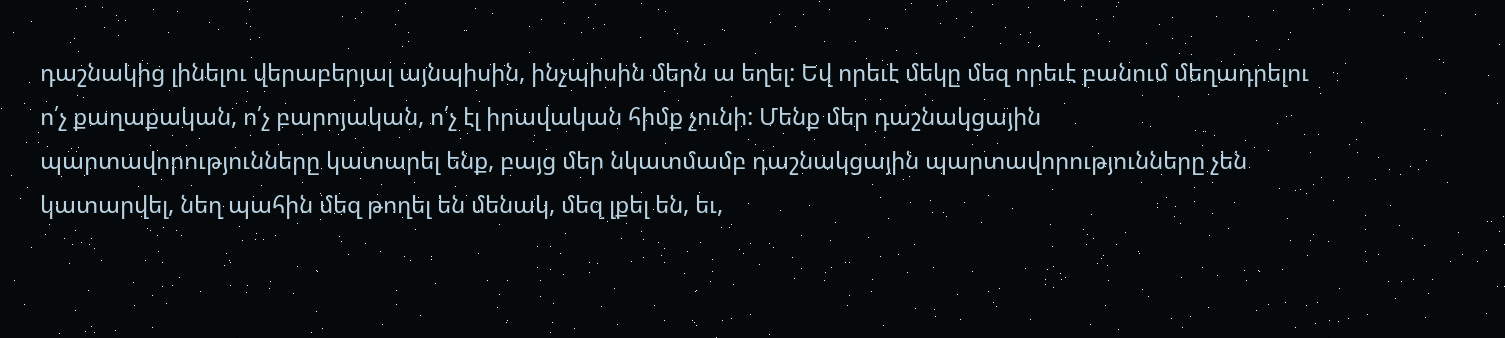դաշնակից լինելու վերաբերյալ այնպիսին, ինչպիսին մերն ա եղել: Եվ որեւէ մեկը մեզ որեւէ բանում մեղադրելու ո՛չ քաղաքական, ո՛չ բարոյական, ո՛չ էլ իրավական հիմք չունի: Մենք մեր դաշնակցային պարտավորությունները կատարել ենք, բայց մեր նկատմամբ դաշնակցային պարտավորությունները չեն կատարվել, նեղ պահին մեզ թողել են մենակ, մեզ լքել են, եւ,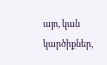այո, կան կարծիքներ,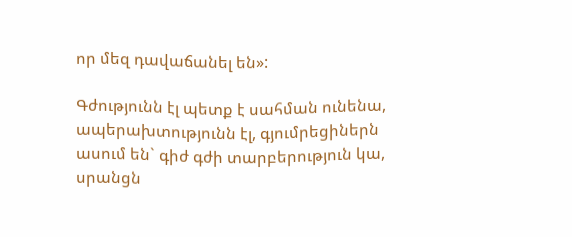որ մեզ դավաճանել են»:

Գժությունն էլ պետք է սահման ունենա, ապերախտությունն էլ, գյումրեցիներն ասում են` գիժ գժի տարբերություն կա, սրանցն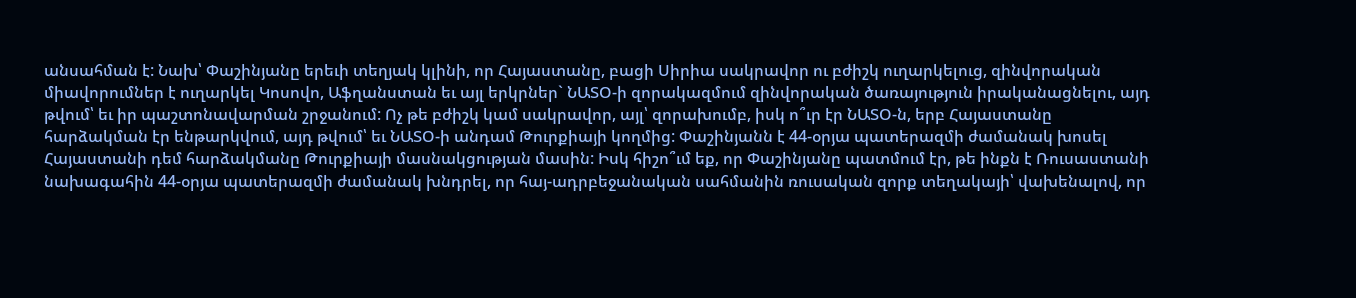անսահման է: Նախ՝ Փաշինյանը երեւի տեղյակ կլինի, որ Հայաստանը, բացի Սիրիա սակրավոր ու բժիշկ ուղարկելուց, զինվորական միավորումներ է ուղարկել Կոսովո, Աֆղանստան եւ այլ երկրներ` ՆԱՏՕ-ի զորակազմում զինվորական ծառայություն իրականացնելու, այդ թվում՝ եւ իր պաշտոնավարման շրջանում: Ոչ թե բժիշկ կամ սակրավոր, այլ՝ զորախումբ, իսկ ո՞ւր էր ՆԱՏՕ-ն, երբ Հայաստանը հարձակման էր ենթարկվում, այդ թվում՝ եւ ՆԱՏՕ-ի անդամ Թուրքիայի կողմից: Փաշինյանն է 44-օրյա պատերազմի ժամանակ խոսել Հայաստանի դեմ հարձակմանը Թուրքիայի մասնակցության մասին: Իսկ հիշո՞ւմ եք, որ Փաշինյանը պատմում էր, թե ինքն է Ռուսաստանի նախագահին 44-օրյա պատերազմի ժամանակ խնդրել, որ հայ-ադրբեջանական սահմանին ռուսական զորք տեղակայի՝ վախենալով, որ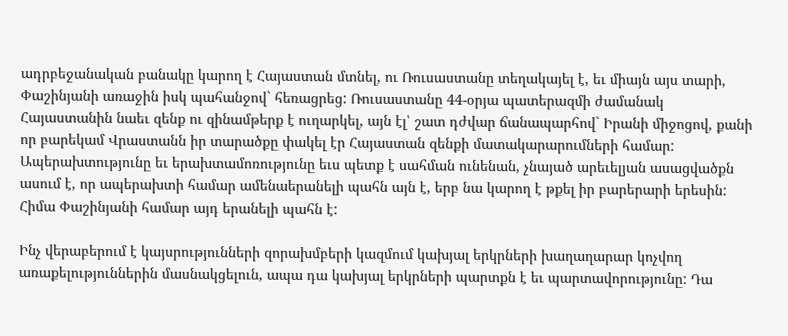ադրբեջանական բանակը կարող է Հայաստան մտնել, ու Ռուսաստանը տեղակայել է, եւ միայն այս տարի, Փաշինյանի առաջին իսկ պահանջով` հեռացրեց: Ռուսաստանը 44-օրյա պատերազմի ժամանակ Հայաստանին նաեւ զենք ու զինամթերք է ուղարկել, այն էլ՝ շատ դժվար ճանապարհով` Իրանի միջոցով, քանի որ բարեկամ Վրաստանն իր տարածքը փակել էր Հայաստան զենքի մատակարարումների համար: Ապերախտությունը եւ երախտամոռությունը եւս պետք է սահման ունենան, չնայած արեւելյան ասացվածքն ասում է, որ ապերախտի համար ամենաերանելի պահն այն է, երբ նա կարող է թքել իր բարերարի երեսին: Հիմա Փաշինյանի համար այդ երանելի պահն է:

Ինչ վերաբերում է կայսրությունների զորախմբերի կազմում կախյալ երկրների խաղաղարար կոչվող առաքելություններին մասնակցելուն, ապա դա կախյալ երկրների պարտքն է եւ պարտավորությունը: Դա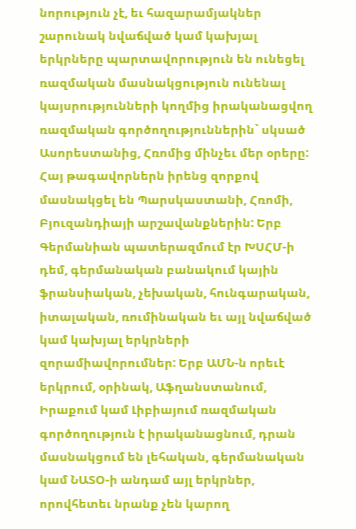նորություն չէ, եւ հազարամյակներ շարունակ նվաճված կամ կախյալ երկրները պարտավորություն են ունեցել ռազմական մասնակցություն ունենալ կայսրությունների կողմից իրականացվող ռազմական գործողություններին` սկսած Ասորեստանից, Հռոմից մինչեւ մեր օրերը: Հայ թագավորներն իրենց զորքով մասնակցել են Պարսկաստանի, Հռոմի, Բյուզանդիայի արշավանքներին: Երբ Գերմանիան պատերազմում էր ԽՍՀՄ-ի դեմ, գերմանական բանակում կային ֆրանսիական, չեխական, հունգարական, իտալական, ռումինական եւ այլ նվաճված կամ կախյալ երկրների զորամիավորումներ: Երբ ԱՄՆ-ն որեւէ երկրում, օրինակ, Աֆղանստանում, Իրաքում կամ Լիբիայում ռազմական գործողություն է իրականացնում, դրան մասնակցում են լեհական, գերմանական կամ ՆԱՏՕ-ի անդամ այլ երկրներ, որովհետեւ նրանք չեն կարող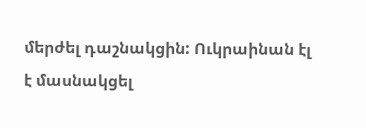մերժել դաշնակցին: Ուկրաինան էլ է մասնակցել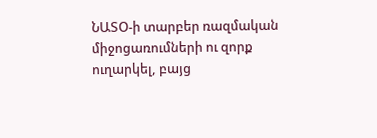ՆԱՏՕ-ի տարբեր ռազմական միջոցառումների ու զորք ուղարկել, բայց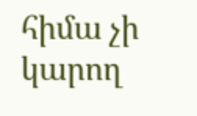հիմա չի կարող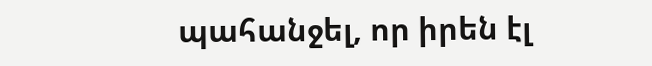պահանջել, որ իրեն էլ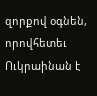զորքով օգնեն, որովհետեւ Ուկրաինան է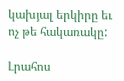կախյալ երկիրը եւ ոչ թե հակառակը:

Լրահոս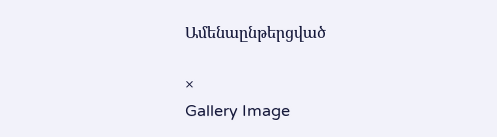Ամենաընթերցված

×
Gallery Image